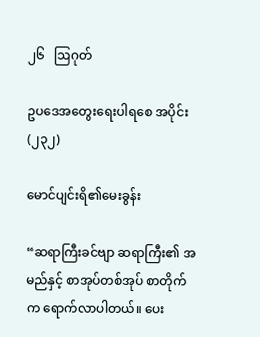၂၆   ဩဂုတ်

ဥပဒေအတွေးရေးပါရစေ အပိုင်း(၂၃၂)

မောင်ပျင်းရိ၏မေးခွန်း

“ဆရာကြီးခင်ဗျာ ဆရာကြီး၏ အမည်နှင့် စာအုပ်တစ်အုပ် စာတိုက်က ရောက်လာပါတယ်။ ပေး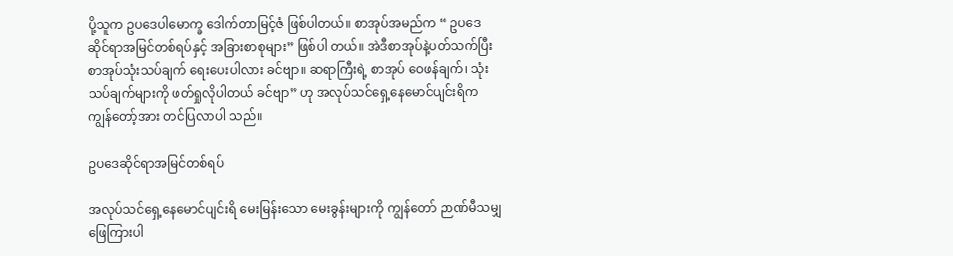ပို့သူက ဥပဒေပါမောက္ခ ဒေါက်တာမြင့်ဇံ ဖြစ်ပါတယ်။ စာအုပ်အမည်က “ ဥပဒေဆိုင်ရာအမြင်တစ်ရပ်နှင့် အခြားစာစုများ” ဖြစ်ပါ တယ်။ အဲဒီစာအုပ်နဲ့ပတ်သက်ပြီး စာအုပ်သုံးသပ်ချက် ရေးပေးပါလား ခင်ဗျာ။ ဆရာကြီးရဲ့ စာအုပ် ဝေဖန်ချက်၊ သုံးသပ်ချက်များကို ဖတ်ရှုလိုပါတယ် ခင်ဗျာ” ဟု အလုပ်သင်ရှေ့နေမောင်ပျင်းရိက ကျွန်တော့်အား တင်ပြလာပါ သည်။

ဥပဒေဆိုင်ရာအမြင်တစ်ရပ်

အလုပ်သင်ရှေ့နေမောင်ပျင်းရိ မေးမြန်းသော မေးခွန်းများကို ကျွန်တော် ဉာဏ်မီသမျှ ဖြေကြားပါ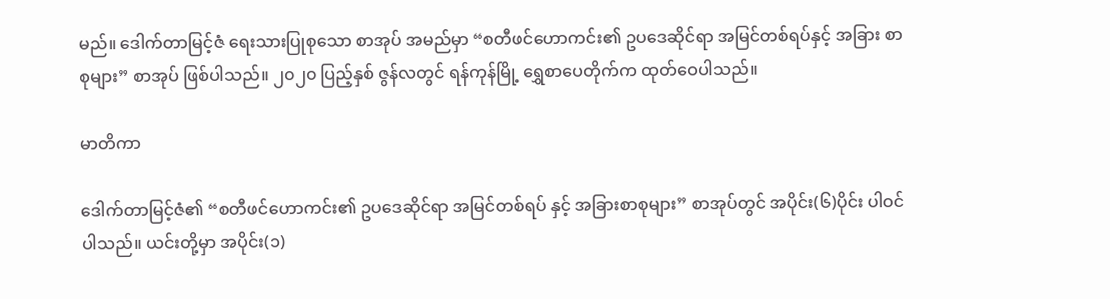မည်။ ဒေါက်တာမြင့်ဇံ ရေးသားပြုစုသော စာအုပ် အမည်မှာ “စတီဖင်ဟောကင်း၏ ဥပဒေဆိုင်ရာ အမြင်တစ်ရပ်နှင့် အခြား စာစုများ” စာအုပ် ဖြစ်ပါသည်။ ၂၀၂၀ ပြည့်နှစ် ဇွန်လတွင် ရန်ကုန်မြို့ ရွှေစာပေတိုက်က ထုတ်ဝေပါသည်။

မာတိကာ

ဒေါက်တာမြင့်ဇံ၏ “စတီဖင်ဟောကင်း၏ ဥပဒေဆိုင်ရာ အမြင်တစ်ရပ် နှင့် အခြားစာစုများ” စာအုပ်တွင် အပိုင်း(၆)ပိုင်း ပါဝင်ပါသည်။ ယင်းတို့မှာ အပိုင်း(၁)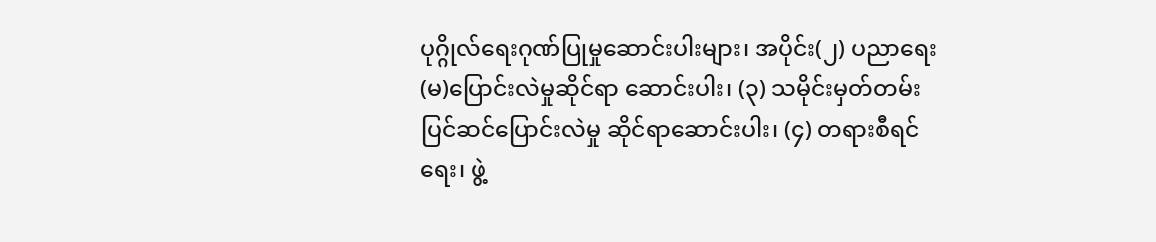ပုဂ္ဂိုလ်ရေးဂုဏ်ပြုမှုဆောင်းပါးများ၊ အပိုင်း(၂) ပညာရေး(မ)ပြောင်းလဲမှုဆိုင်ရာ ဆောင်းပါး၊ (၃) သမိုင်းမှတ်တမ်း ပြင်ဆင်ပြောင်းလဲမှု ဆိုင်ရာဆောင်းပါး၊ (၄) တရားစီရင်ရေး၊ ဖွဲ့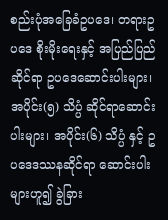စည်းပုံအခြေခံဥပဒေ၊ တရားဥပဒေ စိုးမိုးရေးနှင့် အပြည်ပြည်ဆိုင်ရာ ဥပဒေဆောင်းပါးများ၊ အပိုင်း(၅) သိပ္ပံ ဆိုင်ရာဆောင်းပါးများ၊ အပိုင်း(၆) သိပ္ပံ နှင့် ဥပဒေဒဿနဆိုင်ရာ ဆောင်းပါး များဟူ၍ ခွဲခြား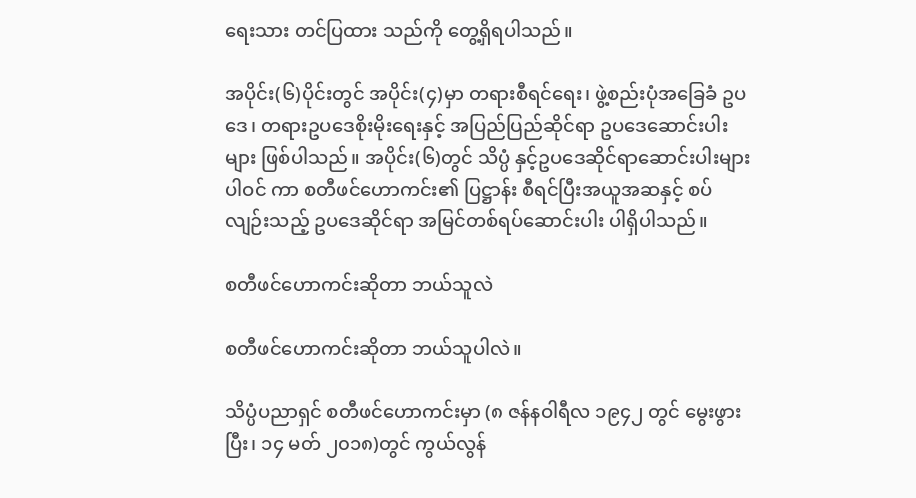ရေးသား တင်ပြထား သည်ကို တွေ့ရှိရပါသည်။

အပိုင်း(၆)ပိုင်းတွင် အပိုင်း(၄)မှာ တရားစီရင်ရေး၊ ဖွဲ့စည်းပုံအခြေခံ ဥပဒေ၊ တရားဥပဒေစိုးမိုးရေးနှင့် အပြည်ပြည်ဆိုင်ရာ ဥပဒေဆောင်းပါး များ ဖြစ်ပါသည်။ အပိုင်း(၆)တွင် သိပ္ပံ နှင့်ဥပဒေဆိုင်ရာဆောင်းပါးများ ပါဝင် ကာ စတီဖင်ဟောကင်း၏ ပြဋ္ဌာန်း စီရင်ပြီးအယူအဆနှင့် စပ်လျဉ်းသည့် ဥပဒေဆိုင်ရာ အမြင်တစ်ရပ်ဆောင်းပါး ပါရှိပါသည်။

စတီဖင်ဟောကင်းဆိုတာ ဘယ်သူလဲ

စတီဖင်ဟောကင်းဆိုတာ ဘယ်သူပါလဲ။

သိပ္ပံပညာရှင် စတီဖင်ဟောကင်းမှာ (၈ ဇန်နဝါရီလ ၁၉၄၂ တွင် မွေးဖွား ပြီး၊ ၁၄ မတ် ၂၀၁၈)တွင် ကွယ်လွန်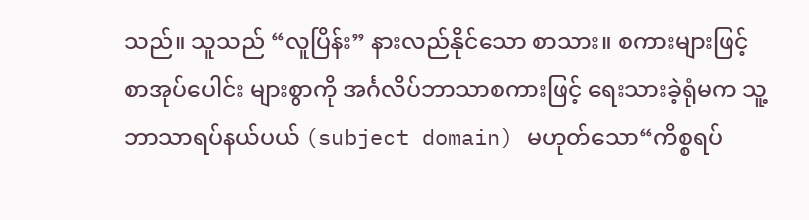သည်။ သူသည် “လူပြိန်း” နားလည်နိုင်သော စာသား။ စကားများဖြင့် စာအုပ်ပေါင်း များစွာကို အင်္ဂလိပ်ဘာသာစကားဖြင့် ရေးသားခဲ့ရုံမက သူ့ဘာသာရပ်နယ်ပယ် (subject domain) မဟုတ်သော“ကိစ္စရပ်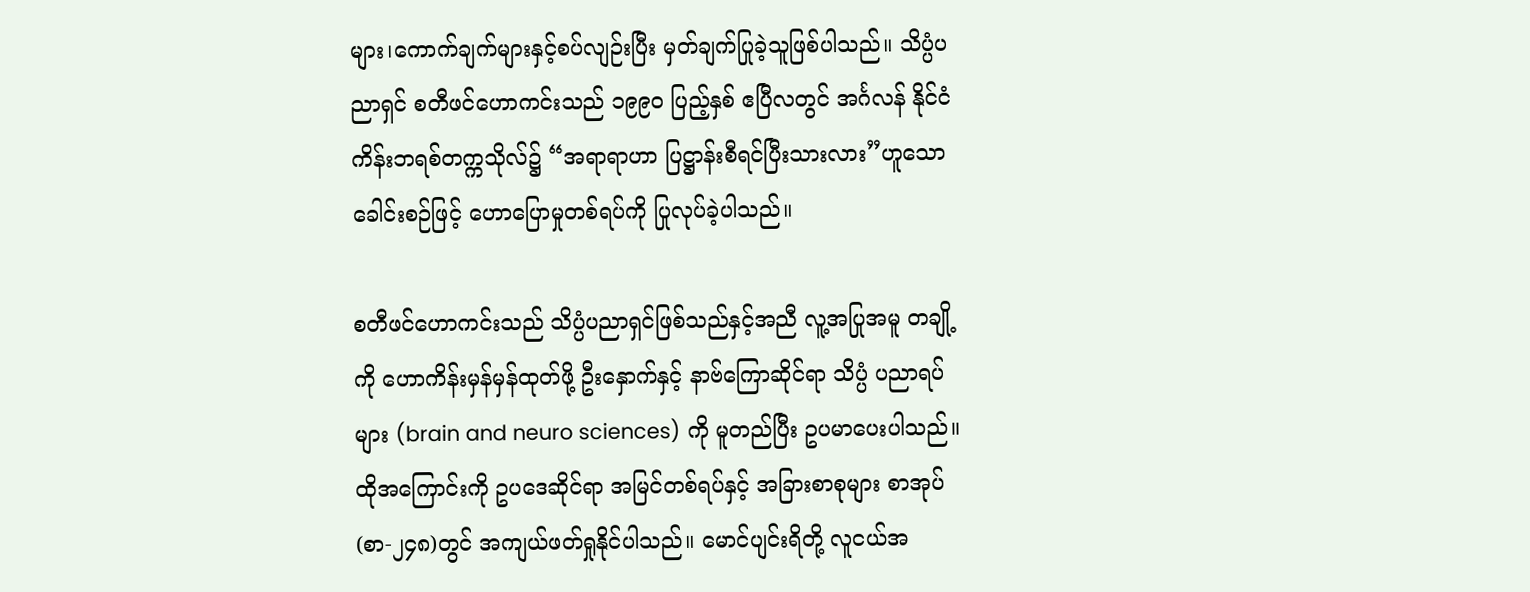များ၊ကောက်ချက်များနှင့်စပ်လျဉ်းပြီး မှတ်ချက်ပြုခဲ့သူဖြစ်ပါသည်။ သိပ္ပံပညာရှင် စတီဖင်ဟောကင်းသည် ၁၉၉၀ ပြည့်နှစ် ဧပြီလတွင် အင်္ဂလန် နိုင်ငံ ကိန်းဘရစ်တက္ကသိုလ်၌ “အရာရာဟာ ပြဋ္ဌာန်းစီရင်ပြီးသားလား”ဟူသော ခေါင်းစဉ်ဖြင့် ဟောပြောမှုတစ်ရပ်ကို ပြုလုပ်ခဲ့ပါသည်။

စတီဖင်ဟောကင်းသည် သိပ္ပံပညာရှင်ဖြစ်သည်နှင့်အညီ လူ့အပြုအမူ တချို့ကို ဟောကိန်းမှန်မှန်ထုတ်ဖို့ ဦးနှောက်နှင့် နာဗ်ကြောဆိုင်ရာ သိပ္ပံ ပညာရပ်များ (brain and neuro sciences) ကို မူတည်ပြီး ဥပမာပေးပါသည်။ ထိုအကြောင်းကို ဥပဒေဆိုင်ရာ အမြင်တစ်ရပ်နှင့် အခြားစာစုများ စာအုပ် (စာ-၂၄၈)တွင် အကျယ်ဖတ်ရှုနိုင်ပါသည်။ မောင်ပျင်းရိတို့ လူငယ်အ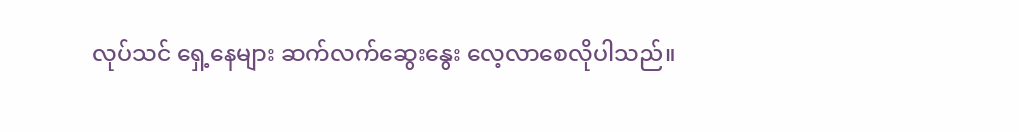လုပ်သင် ရှေ့နေများ ဆက်လက်ဆွေးနွေး လေ့လာစေလိုပါသည်။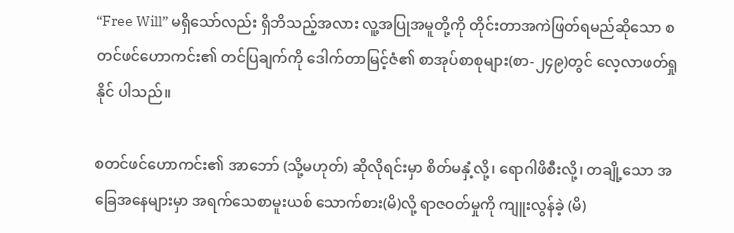“Free Will” မရှိသော်လည်း ရှိဘိသည့်အလား လူ့အပြုအမူတို့ကို တိုင်းတာအကဲဖြတ်ရမည်ဆိုသော စတင်ဖင်ဟောကင်း၏ တင်ပြချက်ကို ဒေါက်တာမြင့်ဇံ၏ စာအုပ်စာစုများ(စာ-၂၄၉)တွင် လေ့လာဖတ်ရှုနိုင် ပါသည်။

စတင်ဖင်ဟောကင်း၏ အာဘော် (သို့မဟုတ်) ဆိုလိုရင်းမှာ စိတ်မနှံ့လို့၊ ရောဂါဖိစီးလို့၊ တချို့သော အခြေအနေများမှာ အရက်သေစာမူးယစ် သောက်စား(မိ)လို့ ရာဇဝတ်မှုကို ကျူးလွန်ခဲ့ (မိ)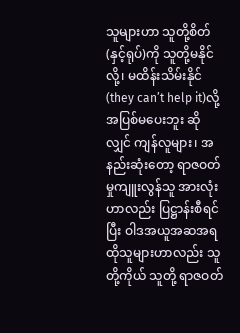သူများဟာ သူတို့စိတ်(နှင့်ရုပ်)ကို သူတို့မနိုင်လို့၊ မထိန်းသိမ်းနိုင် (they can’t help it)လို့ အပြစ်မပေးဘူး ဆိုလျှင် ကျန်လူများ၊ အနည်းဆုံးတော့ ရာဇဝတ်မှုကျူးလွန်သူ အားလုံးဟာလည်း ပြဋ္ဌာန်းစီရင်ပြီး ဝါဒအယူအဆအရ ထိုသူများဟာလည်း သူတို့ကိုယ် သူတို့ ရာဇဝတ်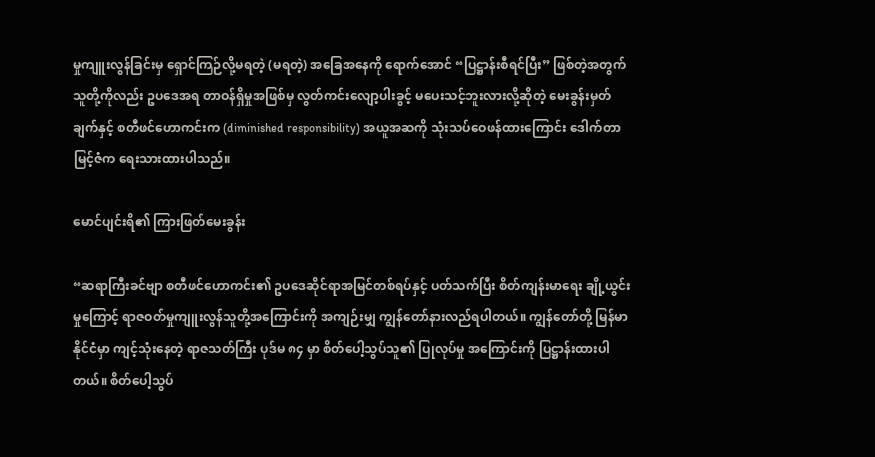မှုကျူးလွန်ခြင်းမှ ရှောင်ကြဉ်လို့မရတဲ့ (မရတဲ့) အခြေအနေကို ရောက်အောင် “ပြဋ္ဌာန်းစီရင်ပြီး” ဖြစ်တဲ့အတွက် သူတို့ကိုလည်း ဥပဒေအရ တာဝန်ရှိမှုအဖြစ်မှ လွတ်ကင်းလျော့ပါးခွင့် မပေးသင့်ဘူးလားလို့ဆိုတဲ့ မေးခွန်းမှတ်ချက်နှင့် စတီဖင်ဟောကင်းက (diminished responsibility) အယူအဆကို သုံးသပ်ဝေဖန်ထားကြောင်း ဒေါက်တာမြင့်ဇံက ရေးသားထားပါသည်။

မောင်ပျင်းရိ၏ ကြားဖြတ်မေးခွန်း

“ဆရာကြီးခင်ဗျာ စတီဖင်ဟောကင်း၏ ဥပဒေဆိုင်ရာအမြင်တစ်ရပ်နှင့် ပတ်သက်ပြီး စိတ်ကျန်းမာရေး ချို့ယွင်းမှုကြောင့် ရာဇဝတ်မှုကျူးလွန်သူတို့အကြောင်းကို အကျဉ်းမျှ ကျွန်တော်နားလည်ရပါတယ်။ ကျွန်တော်တို့ မြန်မာနိုင်ငံမှာ ကျင့်သုံးနေတဲ့ ရာဇသတ်ကြီး ပုဒ်မ ၈၄ မှာ စိတ်ပေါ့သွပ်သူ၏ ပြုလုပ်မှု အကြောင်းကို ပြဋ္ဌာန်းထားပါတယ်။ စိတ်ပေါ့သွပ်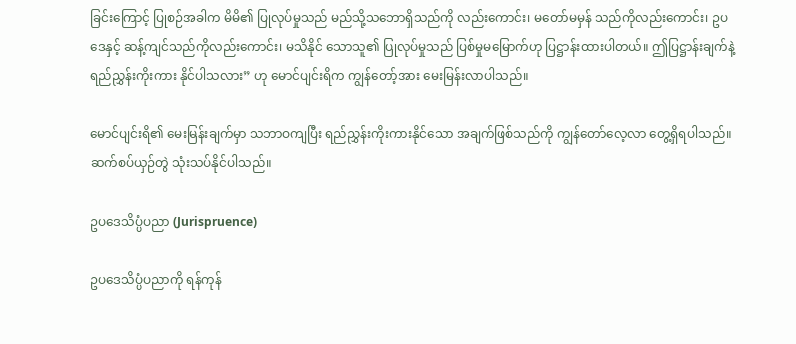ခြင်းကြောင့် ပြုစဉ်အခါက မိမိ၏ ပြုလုပ်မှုသည် မည်သို့သဘောရှိသည်ကို လည်းကောင်း၊ မတော်မမှန် သည်ကိုလည်းကောင်း၊ ဥပဒေနှင့် ဆန့်ကျင်သည်ကိုလည်းကောင်း၊ မသိနိုင် သောသူ၏ ပြုလုပ်မှုသည် ပြစ်မှုမမြောက်ဟု ပြဋ္ဌာန်းထားပါတယ်။ ဤပြဋ္ဌာန်းချက်နဲ့ ရည်ညွှန်းကိုးကား နိုင်ပါသလား” ဟု မောင်ပျင်းရိက ကျွန်တော့်အား မေးမြန်းလာပါသည်။

မောင်ပျင်းရိ၏ မေးမြန်းချက်မှာ သဘာဝကျပြီး ရည်ညွှန်းကိုးကားနိုင်သော အချက်ဖြစ်သည်ကို ကျွန်တော်လေ့လာ တွေ့ရှိရပါသည်။ ဆက်စပ်ယှဉ်တွဲ သုံးသပ်နိုင်ပါသည်။

ဥပဒေသိပ္ပံပညာ (Jurispruence)

ဥပဒေသိပ္ပံပညာကို ရန်ကုန်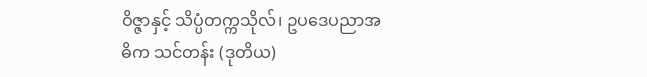ဝိဇ္ဇာနှင့် သိပ္ပံတက္ကသိုလ်၊ ဥပဒေပညာအဓိက သင်တန်း (ဒုတိယ)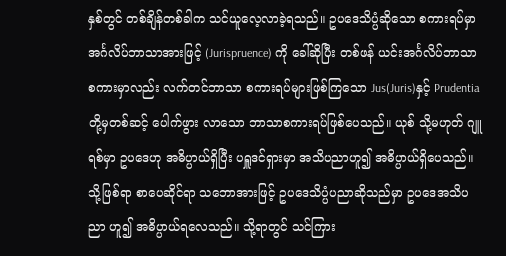နှစ်တွင် တစ်ချိန်တစ်ခါက သင်ယူလေ့လာခဲ့ရသည်။ ဥပဒေသိပ္ပံဆိုသော စကားရပ်မှာ အင်္ဂလိပ်ဘာသာအားဖြင့် (Jurispruence) ကို ခေါ်ဆိုပြီး တစ်ဖန် ယင်းအင်္ဂလိပ်ဘာသာ စကားမှာလည်း လက်တင်ဘာသာ စကားရပ်များဖြစ်ကြသော Jus(Juris)နှင့် Prudentia တို့မှတစ်ဆင့် ပေါက်ဖွား လာသော ဘာသာစကားရပ်ဖြစ်ပေသည်။ ယုစ် သို့မဟုတ် ဂျူရစ်မှာ ဥပဒေဟု အဓိပ္ပာယ်ရှိပြီး ပရှူဒင်ရှားမှာ အသိပညာဟူ၍ အဓိပ္ပာယ်ရှိပေသည်။ သို့ဖြစ်ရာ စာပေဆိုင်ရာ သဘောအားဖြင့် ဥပဒေသိပ္ပံပညာဆိုသည်မှာ ဥပဒေအသိပညာ ဟူ၍ အဓိပ္ပာယ်ရလေသည်။ သို့ရာတွင် သင်ကြား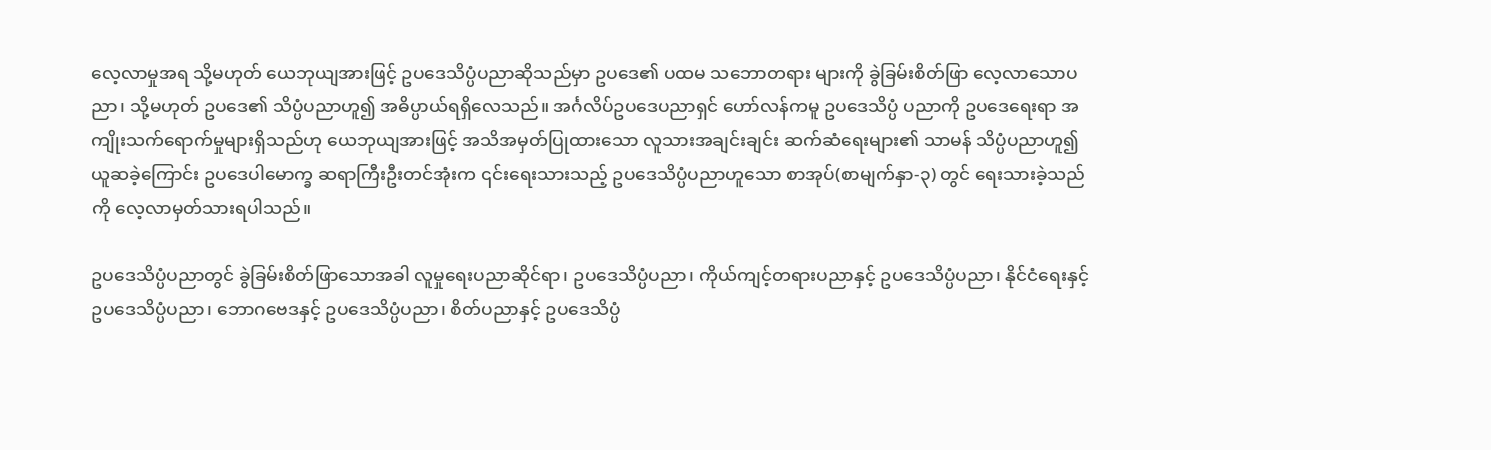လေ့လာမှုအရ သို့မဟုတ် ယေဘုယျအားဖြင့် ဥပဒေသိပ္ပံပညာဆိုသည်မှာ ဥပဒေ၏ ပထမ သဘောတရား များကို ခွဲခြမ်းစိတ်ဖြာ လေ့လာသောပညာ၊ သို့မဟုတ် ဥပဒေ၏ သိပ္ပံပညာဟူ၍ အဓိပ္ပာယ်ရရှိလေသည်။ အင်္ဂလိပ်ဥပဒေပညာရှင် ဟော်လန်ကမူ ဥပဒေသိပ္ပံ ပညာကို ဥပဒေရေးရာ အကျိုးသက်ရောက်မှုများရှိသည်ဟု ယေဘုယျအားဖြင့် အသိအမှတ်ပြုထားသော လူသားအချင်းချင်း ဆက်ဆံရေးများ၏ သာမန် သိပ္ပံပညာဟူ၍ ယူဆခဲ့ကြောင်း ဥပဒေပါမောက္ခ ဆရာကြီးဦးတင်အုံးက ၎င်းရေးသားသည့် ဥပဒေသိပ္ပံပညာဟူသော စာအုပ်(စာမျက်နှာ-၃) တွင် ရေးသားခဲ့သည်ကို လေ့လာမှတ်သားရပါသည်။

ဥပဒေသိပ္ပံပညာတွင် ခွဲခြမ်းစိတ်ဖြာသောအခါ လူမှုရေးပညာဆိုင်ရာ၊ ဥပဒေသိပ္ပံပညာ၊ ကိုယ်ကျင့်တရားပညာနှင့် ဥပဒေသိပ္ပံပညာ၊ နိုင်ငံရေးနှင့် ဥပဒေသိပ္ပံပညာ၊ ဘောဂဗေဒနှင့် ဥပဒေသိပ္ပံပညာ၊ စိတ်ပညာနှင့် ဥပဒေသိပ္ပံ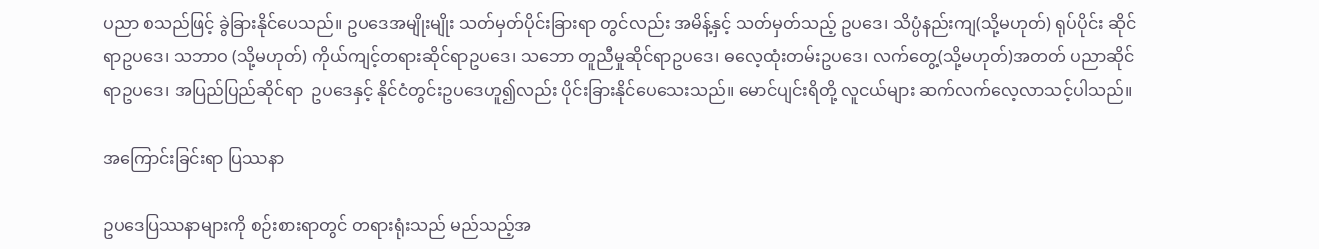ပညာ စသည်ဖြင့် ခွဲခြားနိုင်ပေသည်။ ဥပဒေအမျိုးမျိုး သတ်မှတ်ပိုင်းခြားရာ တွင်လည်း အမိန့်နှင့် သတ်မှတ်သည့် ဥပဒေ၊ သိပ္ပံနည်းကျ(သို့မဟုတ်) ရုပ်ပိုင်း ဆိုင်ရာဥပဒေ၊ သဘာဝ (သို့မဟုတ်) ကိုယ်ကျင့်တရားဆိုင်ရာဥပဒေ၊ သဘော တူညီမှုဆိုင်ရာဥပဒေ၊ ဓလေ့ထုံးတမ်းဥပဒေ၊ လက်တွေ့(သို့မဟုတ်)အတတ် ပညာဆိုင်ရာဥပဒေ၊ အပြည်ပြည်ဆိုင်ရာ  ဥပဒေနှင့် နိုင်ငံတွင်းဥပဒေဟူ၍လည်း ပိုင်းခြားနိုင်ပေသေးသည်။ မောင်ပျင်းရိတို့ လူငယ်များ ဆက်လက်လေ့လာသင့်ပါသည်။

အကြောင်းခြင်းရာ ပြဿနာ

ဥပဒေပြဿနာများကို စဉ်းစားရာတွင် တရားရုံးသည် မည်သည့်အ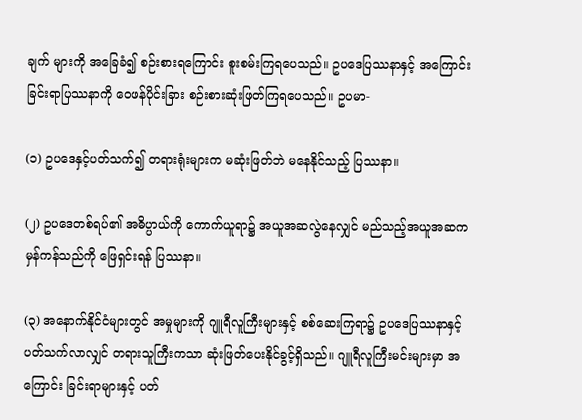ချက် များကို အခြေခံ၍ စဉ်းစားရကြောင်း စူးစမ်းကြရပေသည်။ ဥပဒေပြဿနာနှင့် အကြောင်းခြင်းရာပြဿနာကို ဝေဖန်ပိုင်းခြား စဉ်းစားဆုံးဖြတ်ကြရပေသည်။ ဥပမာ-

(၁) ဥပဒေနှင့်ပတ်သက်၍ တရားရုံးများက မဆုံးဖြတ်ဘဲ မနေနိုင်သည့် ပြဿနာ။

(၂) ဥပဒေတစ်ရပ်၏ အဓိပ္ပာယ်ကို ကောက်ယူရာ၌ အယူအဆလွဲနေလျှင် မည်သည့်အယူအဆက မှန်ကန်သည်ကို ဖြေရှင်းရန် ပြဿနာ။

(၃) အနောက်နိုင်ငံများတွင် အမှုများကို ဂျူရီလူကြီးများနှင့် စစ်ဆေးကြရာ၌ ဥပဒေပြဿနာနှင့် ပတ်သက်လာလျှင် တရားသူကြီးကသာ ဆုံးဖြတ်ပေးနိုင်ခွင့်ရှိသည်။ ဂျူရီလူကြီးမင်းများမှာ အကြောင်း ခြင်းရာများနှင့် ပတ်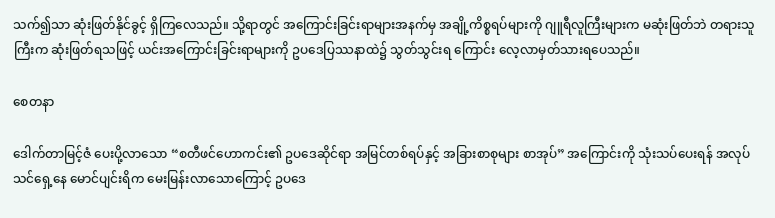သက်၍သာ ဆုံးဖြတ်နိုင်ခွင့် ရှိကြလေသည်။ သို့ရာတွင် အကြောင်းခြင်းရာများအနက်မှ အချို့ကိစ္စရပ်များကို ဂျူရီလူကြီးများက မဆုံးဖြတ်ဘဲ တရားသူကြီးက ဆုံးဖြတ်ရသဖြင့် ယင်းအကြောင်းခြင်းရာများကို ဥပဒေပြဿနာထဲ၌ သွတ်သွင်းရ ကြောင်း လေ့လာမှတ်သားရပေသည်။

စေတနာ

ဒေါက်တာမြင့်ဇံ ပေးပို့လာသော “စတီဖင်ဟောကင်း၏ ဥပဒေဆိုင်ရာ အမြင်တစ်ရပ်နှင့် အခြားစာစုများ စာအုပ်” အကြောင်းကို သုံးသပ်ပေးရန် အလုပ်သင်ရှေ့နေ မောင်ပျင်းရိက မေးမြန်းလာသောကြောင့် ဥပဒေ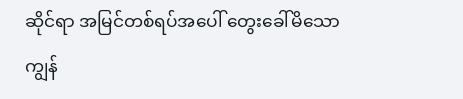ဆိုင်ရာ အမြင်တစ်ရပ်အပေါ် တွေးခေါ်မိသော ကျွန်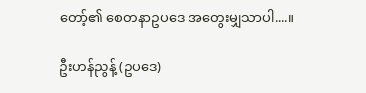တော့်၏ စေတနာဥပဒေ အတွေးမျှသာပါ....။

ဦးဟန်ညွန့် (ဥပဒေ)